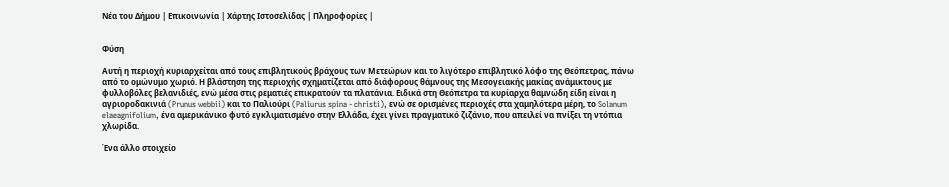Νέα του Δήμου | Επικοινωνία | Χάρτης Ιστοσελίδας | Πληροφορίες |


Φύση

Αυτή η περιοχή κυριαρχείται από τους επιβλητικούς βράχους των Μετεώρων και το λιγότερο επιβλητικό λόφο της Θεόπετρας, πάνω από το ομώνυμο χωριό. Η βλάστηση της περιοχής σχηματίζεται από διάφορους θάμνους της Μεσογειακής μακίας ανάμικτους με φυλλοβόλες βελανιδιές, ενώ μέσα στις ρεματιές επικρατούν τα πλατάνια. Ειδικά στη Θεόπετρα τα κυρίαρχα θαμνώδη είδη είναι η αγριοροδακινιά (Prunus webbii) και το Παλιούρι (Paliurus spina - christi), ενώ σε ορισμένες περιοχές στα χαμηλότερα μέρη, το Solanum elaeagnifolium, ένα αμερικάνικο φυτό εγκλιματισμένο στην Ελλάδα, έχει γίνει πραγματικό ζιζάνιο, που απειλεί να πνίξει τη ντόπια χλωρίδα.

Ένα άλλο στοιχείο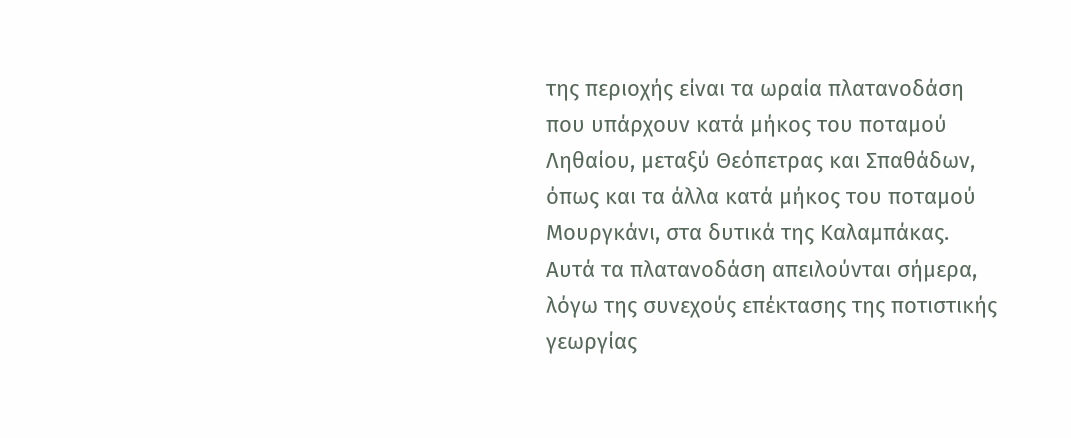της περιοχής είναι τα ωραία πλατανοδάση που υπάρχουν κατά μήκος του ποταμού Ληθαίου, μεταξύ Θεόπετρας και Σπαθάδων, όπως και τα άλλα κατά μήκος του ποταμού Μουργκάνι, στα δυτικά της Καλαμπάκας. Αυτά τα πλατανοδάση απειλούνται σήμερα, λόγω της συνεχούς επέκτασης της ποτιστικής γεωργίας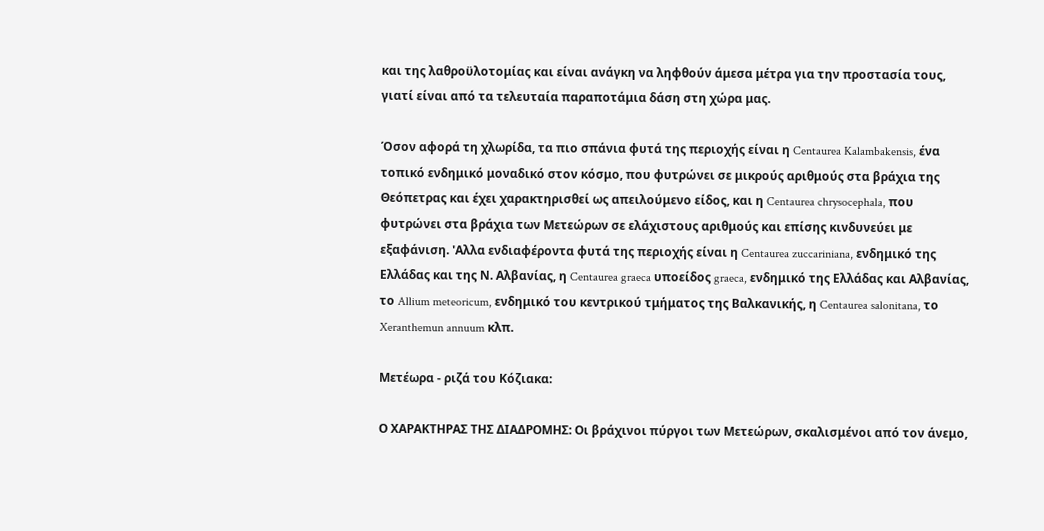και της λαθροϋλοτομίας και είναι ανάγκη να ληφθούν άμεσα μέτρα για την προστασία τους, γιατί είναι από τα τελευταία παραποτάμια δάση στη χώρα μας.

Όσον αφορά τη χλωρίδα, τα πιο σπάνια φυτά της περιοχής είναι η Centaurea Kalambakensis, ένα τοπικό ενδημικό μοναδικό στον κόσμο, που φυτρώνει σε μικρούς αριθμούς στα βράχια της Θεόπετρας και έχει χαρακτηρισθεί ως απειλούμενο είδος, και η Centaurea chrysocephala, που φυτρώνει στα βράχια των Μετεώρων σε ελάχιστους αριθμούς και επίσης κινδυνεύει με εξαφάνιση. 'Αλλα ενδιαφέροντα φυτά της περιοχής είναι η Centaurea zuccariniana, ενδημικό της Ελλάδας και της Ν. Αλβανίας, η Centaurea graeca υποείδος graeca, ενδημικό της Ελλάδας και Αλβανίας, το Allium meteoricum, ενδημικό του κεντρικού τμήματος της Βαλκανικής, η Centaurea salonitana, το Xeranthemun annuum κλπ.

Μετέωρα - ριζά του Κόζιακα:

Ο ΧΑΡΑΚΤΗΡΑΣ ΤΗΣ ΔΙΑΔΡΟΜΗΣ: Οι βράχινοι πύργοι των Μετεώρων, σκαλισμένοι από τον άνεμο,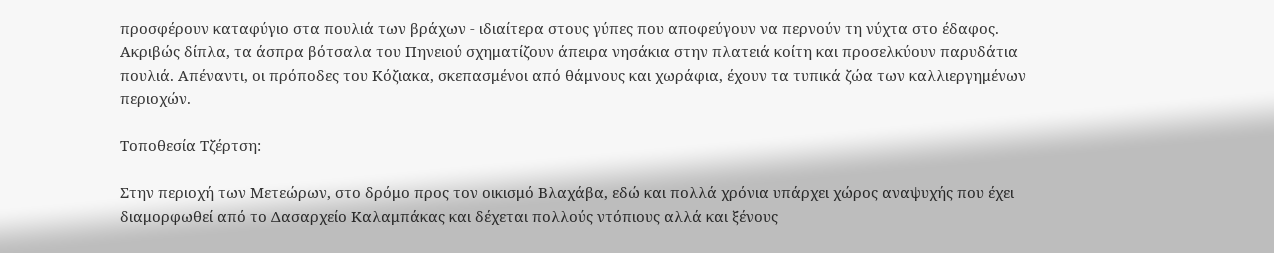προσφέρουν καταφύγιο στα πουλιά των βράχων - ιδιαίτερα στους γύπες που αποφεύγουν να περνούν τη νύχτα στο έδαφος. Ακριβώς δίπλα, τα άσπρα βότσαλα του Πηνειού σχηματίζουν άπειρα νησάκια στην πλατειά κοίτη και προσελκύουν παρυδάτια πουλιά. Απέναντι, οι πρόποδες του Κόζιακα, σκεπασμένοι από θάμνους και χωράφια, έχουν τα τυπικά ζώα των καλλιεργημένων περιοχών.

Τοποθεσία Τζέρτση:

Στην περιοχή των Μετεώρων, στο δρόμο προς τον οικισμό Βλαχάβα, εδώ και πολλά χρόνια υπάρχει χώρος αναψυχής που έχει διαμορφωθεί από το Δασαρχείο Καλαμπάκας και δέχεται πολλούς ντόπιους αλλά και ξένους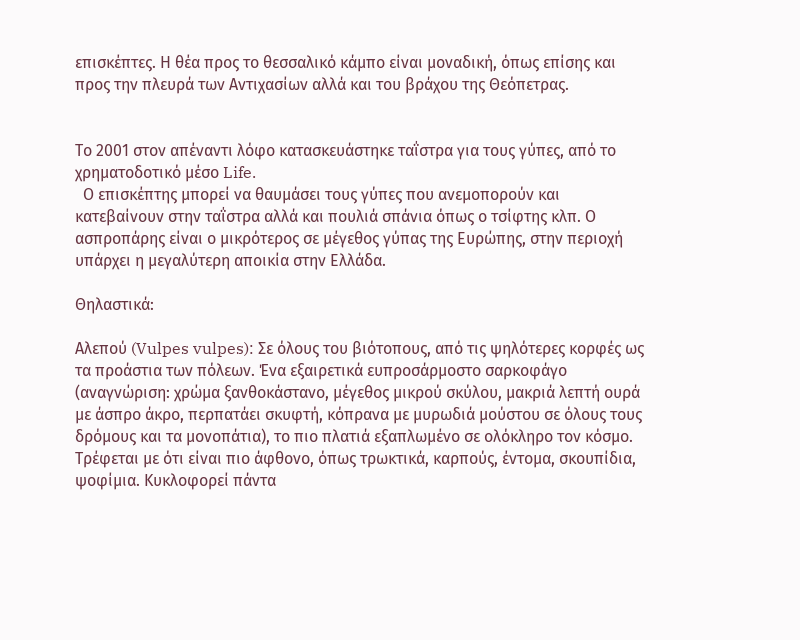επισκέπτες. Η θέα προς το θεσσαλικό κάμπο είναι μοναδική, όπως επίσης και προς την πλευρά των Αντιχασίων αλλά και του βράχου της Θεόπετρας.


Το 2001 στον απέναντι λόφο κατασκευάστηκε ταΐστρα για τους γύπες, από το χρηματοδοτικό μέσο Life.
  Ο επισκέπτης μπορεί να θαυμάσει τους γύπες που ανεμοπορούν και κατεβαίνουν στην ταΐστρα αλλά και πουλιά σπάνια όπως ο τσίφτης κλπ. Ο ασπροπάρης είναι ο μικρότερος σε μέγεθος γύπας της Ευρώπης, στην περιοχή υπάρχει η μεγαλύτερη αποικία στην Ελλάδα.

Θηλαστικά:

Αλεπού (Vulpes vulpes): Σε όλους του βιότοπους, από τις ψηλότερες κορφές ως τα προάστια των πόλεων. Ένα εξαιρετικά ευπροσάρμοστο σαρκοφάγο (αναγνώριση: χρώμα ξανθοκάστανο, μέγεθος μικρού σκύλου, μακριά λεπτή ουρά με άσπρο άκρο, περπατάει σκυφτή, κόπρανα με μυρωδιά μούστου σε όλους τους δρόμους και τα μονοπάτια), το πιο πλατιά εξαπλωμένο σε ολόκληρο τον κόσμο. Τρέφεται με ότι είναι πιο άφθονο, όπως τρωκτικά, καρπούς, έντομα, σκουπίδια, ψοφίμια. Κυκλοφορεί πάντα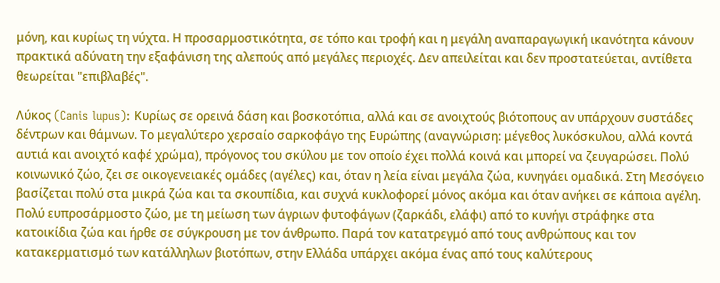μόνη, και κυρίως τη νύχτα. Η προσαρμοστικότητα, σε τόπο και τροφή και η μεγάλη αναπαραγωγική ικανότητα κάνουν πρακτικά αδύνατη την εξαφάνιση της αλεπούς από μεγάλες περιοχές. Δεν απειλείται και δεν προστατεύεται, αντίθετα θεωρείται "επιβλαβές".

Λύκος (Canis lupus): Κυρίως σε ορεινά δάση και βοσκοτόπια, αλλά και σε ανοιχτούς βιότοπους αν υπάρχουν συστάδες δέντρων και θάμνων. Το μεγαλύτερο χερσαίο σαρκοφάγο της Ευρώπης (αναγνώριση: μέγεθος λυκόσκυλου, αλλά κοντά αυτιά και ανοιχτό καφέ χρώμα), πρόγονος του σκύλου με τον οποίο έχει πολλά κοινά και μπορεί να ζευγαρώσει. Πολύ κοινωνικό ζώο, ζει σε οικογενειακές ομάδες (αγέλες) και, όταν η λεία είναι μεγάλα ζώα, κυνηγάει ομαδικά. Στη Μεσόγειο βασίζεται πολύ στα μικρά ζώα και τα σκουπίδια, και συχνά κυκλοφορεί μόνος ακόμα και όταν ανήκει σε κάποια αγέλη. Πολύ ευπροσάρμοστο ζώο, με τη μείωση των άγριων φυτοφάγων (ζαρκάδι, ελάφι) από το κυνήγι στράφηκε στα κατοικίδια ζώα και ήρθε σε σύγκρουση με τον άνθρωπο. Παρά τον κατατρεγμό από τους ανθρώπους και τον κατακερματισμό των κατάλληλων βιοτόπων, στην Ελλάδα υπάρχει ακόμα ένας από τους καλύτερους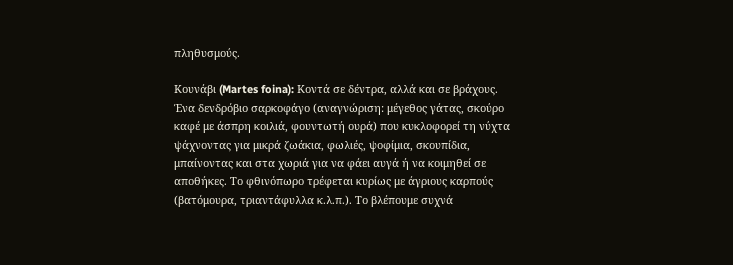πληθυσμούς.

Κουνάβι (Martes foina): Κοντά σε δέντρα, αλλά και σε βράχους. Ένα δενδρόβιο σαρκοφάγο (αναγνώριση: μέγεθος γάτας, σκούρο καφέ με άσπρη κοιλιά, φουντωτή ουρά) που κυκλοφορεί τη νύχτα ψάχνοντας για μικρά ζωάκια, φωλιές, ψοφίμια, σκουπίδια, μπαίνοντας και στα χωριά για να φάει αυγά ή να κοιμηθεί σε αποθήκες. Το φθινόπωρο τρέφεται κυρίως με άγριους καρπούς (βατόμουρα, τριαντάφυλλα κ.λ.π.). Το βλέπουμε συχνά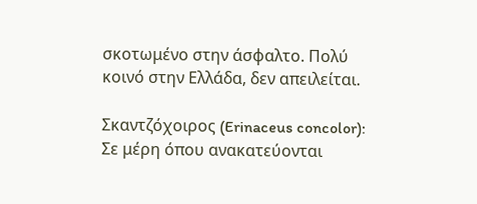σκοτωμένο στην άσφαλτο. Πολύ κοινό στην Ελλάδα, δεν απειλείται.

Σκαντζόχοιρος (Erinaceus concolor): Σε μέρη όπου ανακατεύονται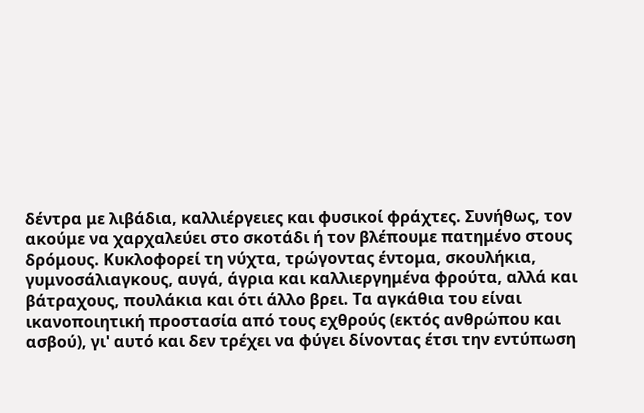δέντρα με λιβάδια, καλλιέργειες και φυσικοί φράχτες. Συνήθως, τον ακούμε να χαρχαλεύει στο σκοτάδι ή τον βλέπουμε πατημένο στους δρόμους. Κυκλοφορεί τη νύχτα, τρώγοντας έντομα, σκουλήκια, γυμνοσάλιαγκους, αυγά, άγρια και καλλιεργημένα φρούτα, αλλά και βάτραχους, πουλάκια και ότι άλλο βρει. Τα αγκάθια του είναι ικανοποιητική προστασία από τους εχθρούς (εκτός ανθρώπου και ασβού), γι' αυτό και δεν τρέχει να φύγει δίνοντας έτσι την εντύπωση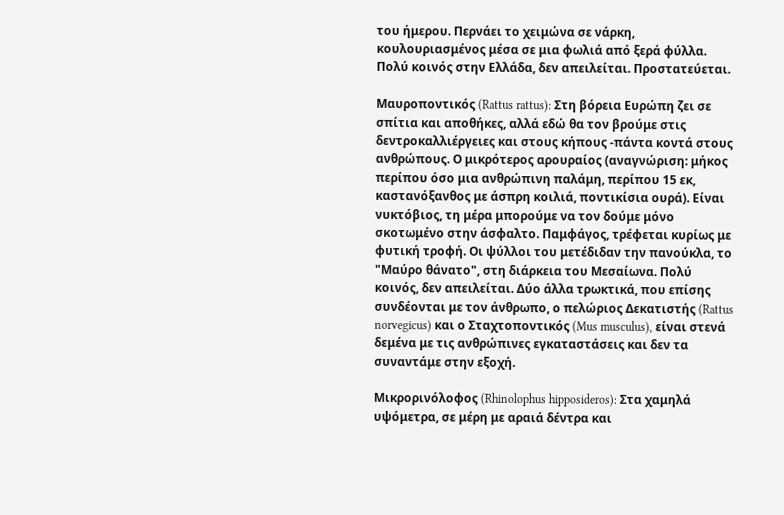του ήμερου. Περνάει το χειμώνα σε νάρκη, κουλουριασμένος μέσα σε μια φωλιά από ξερά φύλλα. Πολύ κοινός στην Ελλάδα, δεν απειλείται. Προστατεύεται.

Μαυροποντικός (Rattus rattus): Στη βόρεια Ευρώπη ζει σε σπίτια και αποθήκες, αλλά εδώ θα τον βρούμε στις δεντροκαλλιέργειες και στους κήπους -πάντα κοντά στους ανθρώπους. Ο μικρότερος αρουραίος (αναγνώριση: μήκος περίπου όσο μια ανθρώπινη παλάμη, περίπου 15 εκ, καστανόξανθος με άσπρη κοιλιά, ποντικίσια ουρά). Είναι νυκτόβιος, τη μέρα μπορούμε να τον δούμε μόνο σκοτωμένο στην άσφαλτο. Παμφάγος, τρέφεται κυρίως με φυτική τροφή. Οι ψύλλοι του μετέδιδαν την πανούκλα, το "Μαύρο θάνατο", στη διάρκεια του Μεσαίωνα. Πολύ κοινός, δεν απειλείται. Δύο άλλα τρωκτικά, που επίσης συνδέονται με τον άνθρωπο, ο πελώριος Δεκατιστής (Rattus norvegicus) και ο Σταχτοποντικός (Mus musculus), είναι στενά δεμένα με τις ανθρώπινες εγκαταστάσεις και δεν τα συναντάμε στην εξοχή.

Μικρορινόλοφος (Rhinolophus hipposideros): Στα χαμηλά υψόμετρα, σε μέρη με αραιά δέντρα και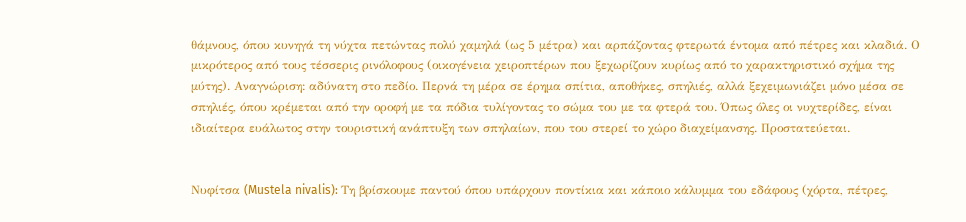θάμνους, όπου κυνηγά τη νύχτα πετώντας πολύ χαμηλά (ως 5 μέτρα) και αρπάζοντας φτερωτά έντομα από πέτρες και κλαδιά. Ο μικρότερος από τους τέσσερις ρινόλοφους (οικογένεια χειροπτέρων που ξεχωρίζουν κυρίως από το χαρακτηριστικό σχήμα της μύτης). Αναγνώριση: αδύνατη στο πεδίο. Περνά τη μέρα σε έρημα σπίτια, αποθήκες, σπηλιές, αλλά ξεχειμωνιάζει μόνο μέσα σε σπηλιές, όπου κρέμεται από την οροφή με τα πόδια τυλίγοντας το σώμα του με τα φτερά του. Όπως όλες οι νυχτερίδες, είναι ιδιαίτερα ευάλωτος στην τουριστική ανάπτυξη των σπηλαίων, που του στερεί το χώρο διαχείμανσης. Προστατεύεται.


Νυφίτσα (Mustela nivalis): Τη βρίσκουμε παντού όπου υπάρχουν ποντίκια και κάποιο κάλυμμα του εδάφους (χόρτα, πέτρες,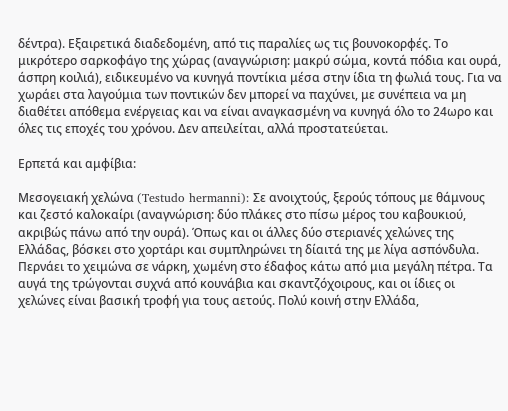δέντρα). Εξαιρετικά διαδεδομένη, από τις παραλίες ως τις βουνοκορφές. Το μικρότερο σαρκοφάγο της χώρας (αναγνώριση: μακρύ σώμα, κοντά πόδια και ουρά, άσπρη κοιλιά), ειδικευμένο να κυνηγά ποντίκια μέσα στην ίδια τη φωλιά τους. Για να χωράει στα λαγούμια των ποντικών δεν μπορεί να παχύνει, με συνέπεια να μη διαθέτει απόθεμα ενέργειας και να είναι αναγκασμένη να κυνηγά όλο το 24ωρο και όλες τις εποχές του χρόνου. Δεν απειλείται, αλλά προστατεύεται.

Ερπετά και αμφίβια:

Μεσογειακή χελώνα (Testudo hermanni): Σε ανοιχτούς, ξερούς τόπους με θάμνους και ζεστό καλοκαίρι (αναγνώριση: δύο πλάκες στο πίσω μέρος του καβουκιού, ακριβώς πάνω από την ουρά). Όπως και οι άλλες δύο στεριανές χελώνες της Ελλάδας, βόσκει στο χορτάρι και συμπληρώνει τη δίαιτά της με λίγα ασπόνδυλα. Περνάει το χειμώνα σε νάρκη, χωμένη στο έδαφος κάτω από μια μεγάλη πέτρα. Τα αυγά της τρώγονται συχνά από κουνάβια και σκαντζόχοιρους, και οι ίδιες οι χελώνες είναι βασική τροφή για τους αετούς. Πολύ κοινή στην Ελλάδα,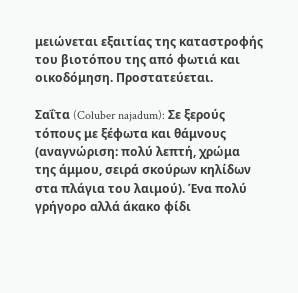μειώνεται εξαιτίας της καταστροφής του βιοτόπου της από φωτιά και οικοδόμηση. Προστατεύεται.

Σαΐτα (Coluber najadum): Σε ξερούς τόπους με ξέφωτα και θάμνους (αναγνώριση: πολύ λεπτή, χρώμα της άμμου, σειρά σκούρων κηλίδων στα πλάγια του λαιμού). Ένα πολύ γρήγορο αλλά άκακο φίδι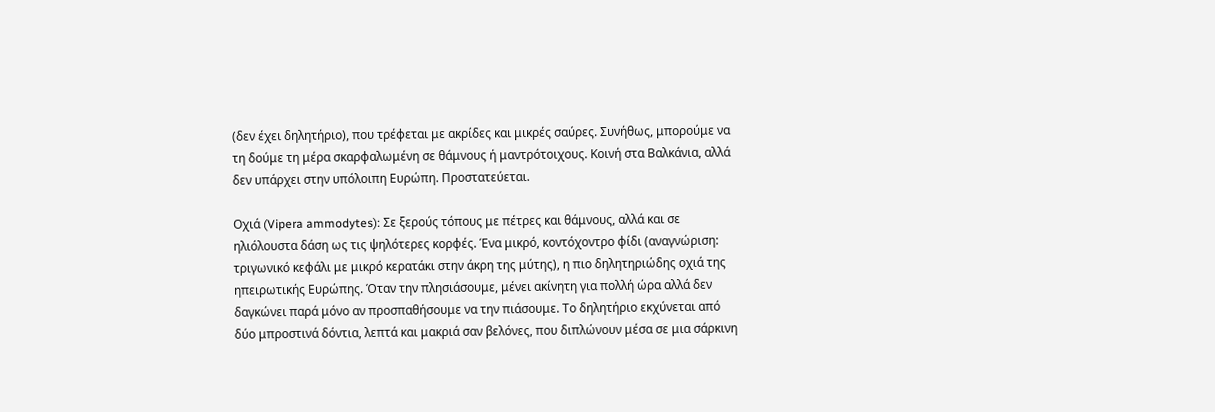(δεν έχει δηλητήριο), που τρέφεται με ακρίδες και μικρές σαύρες. Συνήθως, μπορούμε να τη δούμε τη μέρα σκαρφαλωμένη σε θάμνους ή μαντρότοιχους. Κοινή στα Βαλκάνια, αλλά δεν υπάρχει στην υπόλοιπη Ευρώπη. Προστατεύεται.

Οχιά (Vipera ammodytes): Σε ξερούς τόπους με πέτρες και θάμνους, αλλά και σε ηλιόλουστα δάση ως τις ψηλότερες κορφές. Ένα μικρό, κοντόχοντρο φίδι (αναγνώριση: τριγωνικό κεφάλι με μικρό κερατάκι στην άκρη της μύτης), η πιο δηλητηριώδης οχιά της ηπειρωτικής Ευρώπης. Όταν την πλησιάσουμε, μένει ακίνητη για πολλή ώρα αλλά δεν δαγκώνει παρά μόνο αν προσπαθήσουμε να την πιάσουμε. Το δηλητήριο εκχύνεται από δύο μπροστινά δόντια, λεπτά και μακριά σαν βελόνες, που διπλώνουν μέσα σε μια σάρκινη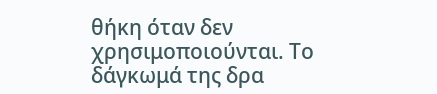θήκη όταν δεν χρησιμοποιούνται. Το δάγκωμά της δρα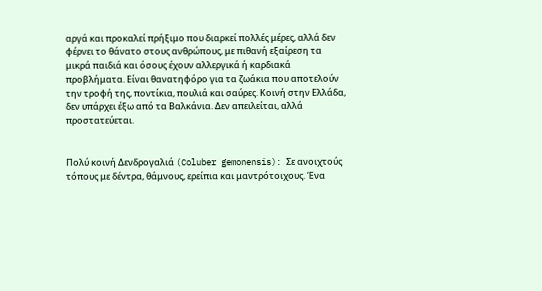αργά και προκαλεί πρήξιμο που διαρκεί πολλές μέρες, αλλά δεν φέρνει το θάνατο στους ανθρώπους, με πιθανή εξαίρεση τα μικρά παιδιά και όσους έχουν αλλεργικά ή καρδιακά προβλήματα. Είναι θανατηφόρο για τα ζωάκια που αποτελούν την τροφή της, ποντίκια, πουλιά και σαύρες. Κοινή στην Ελλάδα, δεν υπάρχει έξω από τα Βαλκάνια. Δεν απειλείται, αλλά προστατεύεται.


Πολύ κοινή Δενδρογαλιά (Coluber gemonensis): Σε ανοιχτούς τόπους με δέντρα, θάμνους, ερείπια και μαντρότοιχους. Ένα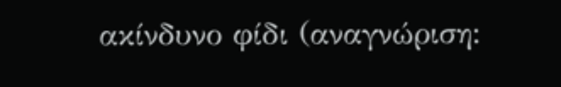ακίνδυνο φίδι (αναγνώριση: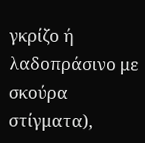γκρίζο ή λαδοπράσινο με σκούρα στίγματα),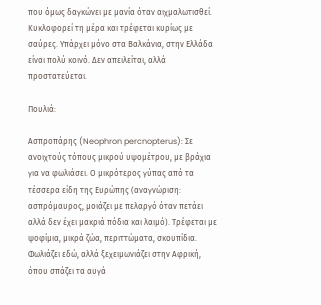που όμως δαγκώνει με μανία όταν αιχμαλωτισθεί. Κυκλοφορεί τη μέρα και τρέφεται κυρίως με σαύρες. Υπάρχει μόνο στα Βαλκάνια, στην Ελλάδα είναι πολύ κοινό. Δεν απειλείται, αλλά προστατεύεται.

Πουλιά:

Ασπροπάρης (Neophron percnopterus): Σε ανοιχτούς τόπους μικρού υψομέτρου, με βράχια για να φωλιάσει. Ο μικρότερος γύπας από τα τέσσερα είδη της Ευρώπης (αναγνώριση: ασπρόμαυρος, μοιάζει με πελαργό όταν πετάει αλλά δεν έχει μακριά πόδια και λαιμό). Τρέφεται με ψοφίμια, μικρά ζώα, περιττώματα, σκουπίδια. Φωλιάζει εδώ, αλλά ξεχειμωνιάζει στην Αφρική, όπου σπάζει τα αυγά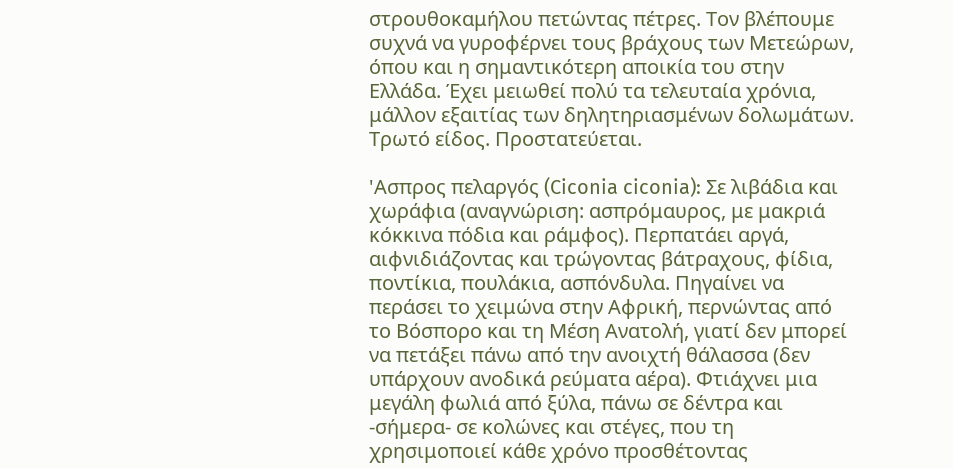στρουθοκαμήλου πετώντας πέτρες. Τον βλέπουμε συχνά να γυροφέρνει τους βράχους των Μετεώρων, όπου και η σημαντικότερη αποικία του στην Ελλάδα. Έχει μειωθεί πολύ τα τελευταία χρόνια, μάλλον εξαιτίας των δηλητηριασμένων δολωμάτων. Τρωτό είδος. Προστατεύεται.

'Ασπρος πελαργός (Ciconia ciconia): Σε λιβάδια και χωράφια (αναγνώριση: ασπρόμαυρος, με μακριά κόκκινα πόδια και ράμφος). Περπατάει αργά, αιφνιδιάζοντας και τρώγοντας βάτραχους, φίδια, ποντίκια, πουλάκια, ασπόνδυλα. Πηγαίνει να περάσει το χειμώνα στην Αφρική, περνώντας από το Βόσπορο και τη Μέση Ανατολή, γιατί δεν μπορεί να πετάξει πάνω από την ανοιχτή θάλασσα (δεν υπάρχουν ανοδικά ρεύματα αέρα). Φτιάχνει μια μεγάλη φωλιά από ξύλα, πάνω σε δέντρα και -σήμερα- σε κολώνες και στέγες, που τη χρησιμοποιεί κάθε χρόνο προσθέτοντας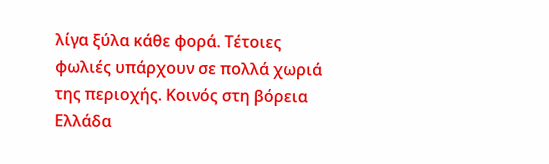λίγα ξύλα κάθε φορά. Τέτοιες φωλιές υπάρχουν σε πολλά χωριά της περιοχής. Κοινός στη βόρεια Ελλάδα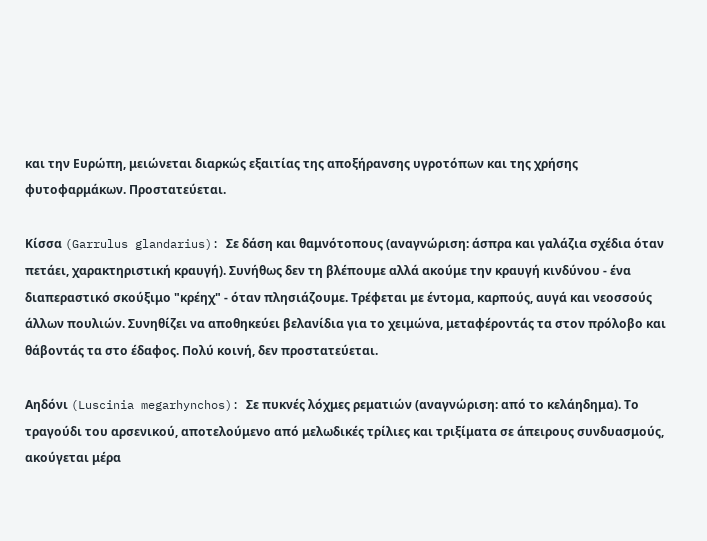και την Ευρώπη, μειώνεται διαρκώς εξαιτίας της αποξήρανσης υγροτόπων και της χρήσης φυτοφαρμάκων. Προστατεύεται.

Κίσσα (Garrulus glandarius): Σε δάση και θαμνότοπους (αναγνώριση: άσπρα και γαλάζια σχέδια όταν πετάει, χαρακτηριστική κραυγή). Συνήθως δεν τη βλέπουμε αλλά ακούμε την κραυγή κινδύνου - ένα διαπεραστικό σκούξιμο "κρέηχ" - όταν πλησιάζουμε. Τρέφεται με έντομα, καρπούς, αυγά και νεοσσούς άλλων πουλιών. Συνηθίζει να αποθηκεύει βελανίδια για το χειμώνα, μεταφέροντάς τα στον πρόλοβο και θάβοντάς τα στο έδαφος. Πολύ κοινή, δεν προστατεύεται.

Αηδόνι (Luscinia megarhynchos): Σε πυκνές λόχμες ρεματιών (αναγνώριση: από το κελάηδημα). Το τραγούδι του αρσενικού, αποτελούμενο από μελωδικές τρίλιες και τριξίματα σε άπειρους συνδυασμούς, ακούγεται μέρα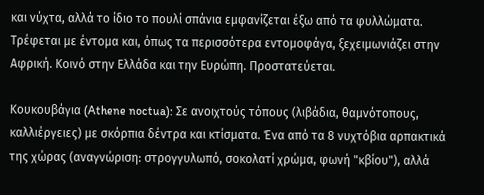και νύχτα, αλλά το ίδιο το πουλί σπάνια εμφανίζεται έξω από τα φυλλώματα. Τρέφεται με έντομα και, όπως τα περισσότερα εντομοφάγα, ξεχειμωνιάζει στην Αφρική. Κοινό στην Ελλάδα και την Ευρώπη. Προστατεύεται.

Κουκουβάγια (Athene noctua): Σε ανοιχτούς τόπους (λιβάδια, θαμνότοπους, καλλιέργειες) με σκόρπια δέντρα και κτίσματα. Ένα από τα 8 νυχτόβια αρπακτικά της χώρας (αναγνώριση: στρογγυλωπό, σοκολατί χρώμα, φωνή "κβίου"), αλλά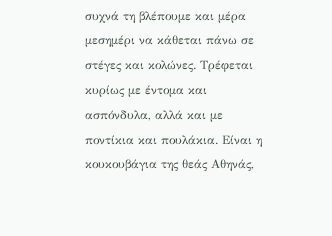συχνά τη βλέπουμε και μέρα μεσημέρι να κάθεται πάνω σε στέγες και κολώνες. Τρέφεται κυρίως με έντομα και ασπόνδυλα, αλλά και με ποντίκια και πουλάκια. Είναι η κουκουβάγια της θεάς Αθηνάς,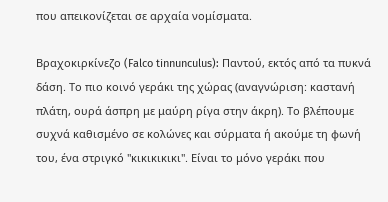που απεικονίζεται σε αρχαία νομίσματα.

Βραχοκιρκίνεζο (Falco tinnunculus): Παντού, εκτός από τα πυκνά δάση. Το πιο κοινό γεράκι της χώρας (αναγνώριση: καστανή πλάτη, ουρά άσπρη με μαύρη ρίγα στην άκρη). Το βλέπουμε συχνά καθισμένο σε κολώνες και σύρματα ή ακούμε τη φωνή του, ένα στριγκό "κικικικικι". Είναι το μόνο γεράκι που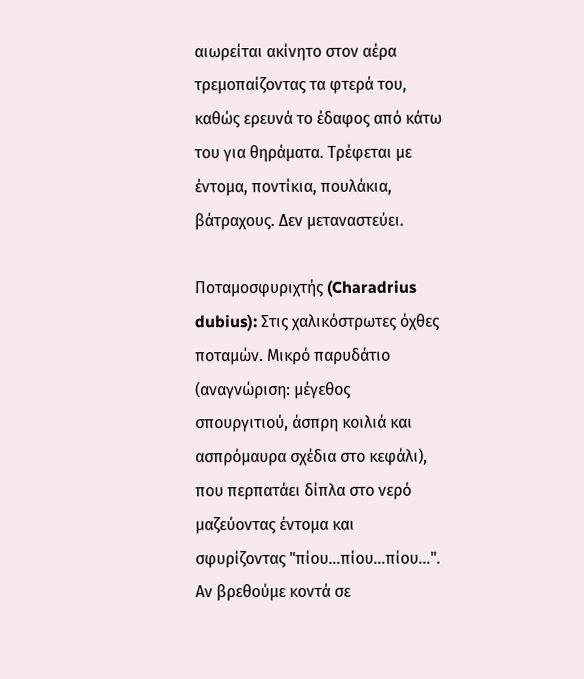αιωρείται ακίνητο στον αέρα τρεμοπαίζοντας τα φτερά του, καθώς ερευνά το έδαφος από κάτω του για θηράματα. Τρέφεται με έντομα, ποντίκια, πουλάκια, βάτραχους. Δεν μεταναστεύει.

Ποταμοσφυριχτής (Charadrius dubius): Στις χαλικόστρωτες όχθες ποταμών. Μικρό παρυδάτιο (αναγνώριση: μέγεθος σπουργιτιού, άσπρη κοιλιά και ασπρόμαυρα σχέδια στο κεφάλι), που περπατάει δίπλα στο νερό μαζεύοντας έντομα και σφυρίζοντας "πίου...πίου...πίου...". Αν βρεθούμε κοντά σε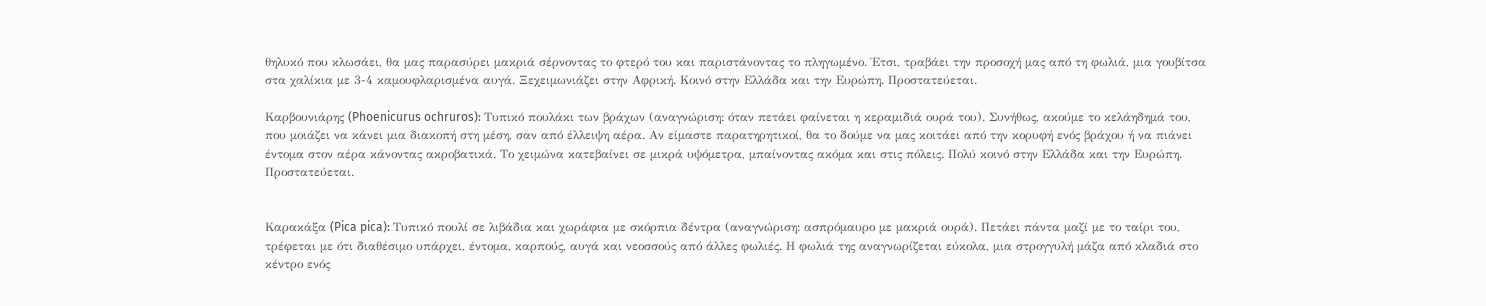θηλυκό που κλωσάει, θα μας παρασύρει μακριά σέρνοντας το φτερό του και παριστάνοντας το πληγωμένο. Έτσι, τραβάει την προσοχή μας από τη φωλιά, μια γουβίτσα στα χαλίκια με 3-4 καμουφλαρισμένα αυγά. Ξεχειμωνιάζει στην Αφρική. Κοινό στην Ελλάδα και την Ευρώπη. Προστατεύεται.

Καρβουνιάρης (Phoenicurus ochruros): Τυπικό πουλάκι των βράχων (αναγνώριση: όταν πετάει φαίνεται η κεραμιδιά ουρά του). Συνήθως, ακούμε το κελάηδημά του, που μοιάζει να κάνει μια διακοπή στη μέση, σαν από έλλειψη αέρα. Αν είμαστε παρατηρητικοί, θα το δούμε να μας κοιτάει από την κορυφή ενός βράχου ή να πιάνει έντομα στον αέρα κάνοντας ακροβατικά. Το χειμώνα κατεβαίνει σε μικρά υψόμετρα, μπαίνοντας ακόμα και στις πόλεις. Πολύ κοινό στην Ελλάδα και την Ευρώπη. Προστατεύεται.


Καρακάξα (Pica pica): Τυπικό πουλί σε λιβάδια και χωράφια με σκόρπια δέντρα (αναγνώριση: ασπρόμαυρο με μακριά ουρά). Πετάει πάντα μαζί με το ταίρι του, τρέφεται με ότι διαθέσιμο υπάρχει, έντομα, καρπούς, αυγά και νεοσσούς από άλλες φωλιές. Η φωλιά της αναγνωρίζεται εύκολα, μια στρογγυλή μάζα από κλαδιά στο κέντρο ενός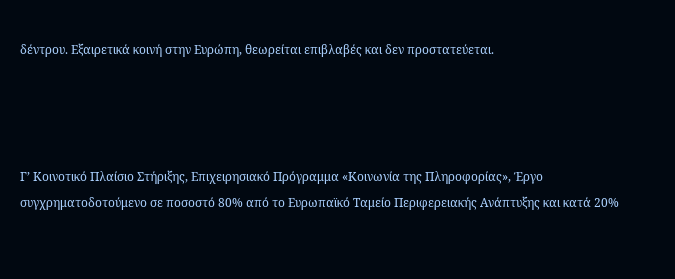δέντρου. Εξαιρετικά κοινή στην Ευρώπη, θεωρείται επιβλαβές και δεν προστατεύεται.




Γ’ Κοινοτικό Πλαίσιο Στήριξης, Επιχειρησιακό Πρόγραμμα «Κοινωνία της Πληροφορίας», Έργο συγχρηματοδοτούμενο σε ποσοστό 80% από το Ευρωπαϊκό Ταμείο Περιφερειακής Ανάπτυξης και κατά 20%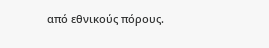από εθνικούς πόρους.